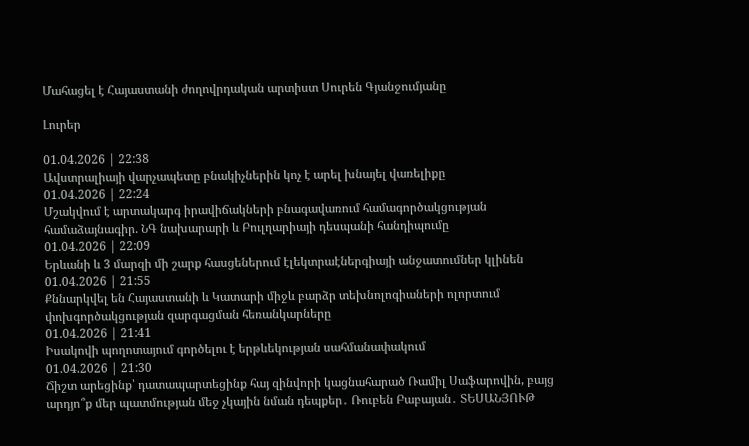Մահացել է Հայաստանի ժողովրդական արտիստ Սուրեն Գյանջումյանը

Լուրեր

01.04.2026 | 22:38
Ավստրալիայի վարչապետը բնակիչներին կոչ է արել խնայել վառելիքը
01.04.2026 | 22:24
Մշակվում է արտակարգ իրավիճակների բնագավառում համագործակցության համաձայնագիր. ՆԳ նախարարի և Բուլղարիայի դեսպանի հանդիպումը
01.04.2026 | 22:09
Երևանի և 3 մարզի մի շարք հասցեներում էլեկտրաէներգիայի անջատումներ կլինեն
01.04.2026 | 21:55
Քննարկվել են Հայաստանի և Կատարի միջև բարձր տեխնոլոգիաների ոլորտում փոխգործակցության զարգացման հեռանկարները
01.04.2026 | 21:41
Իսակովի պողոտայում գործելու է երթևեկության սահմանափակում
01.04.2026 | 21:30
Ճիշտ արեցինք՝ դատապարտեցինք հայ զինվորի կացնահարած Ռամիլ Սաֆարովին, բայց արդյո՞ք մեր պատմության մեջ չկային նման դեպքեր․ Ռուբեն Բաբայան․ ՏԵՍԱՆՅՈՒԹ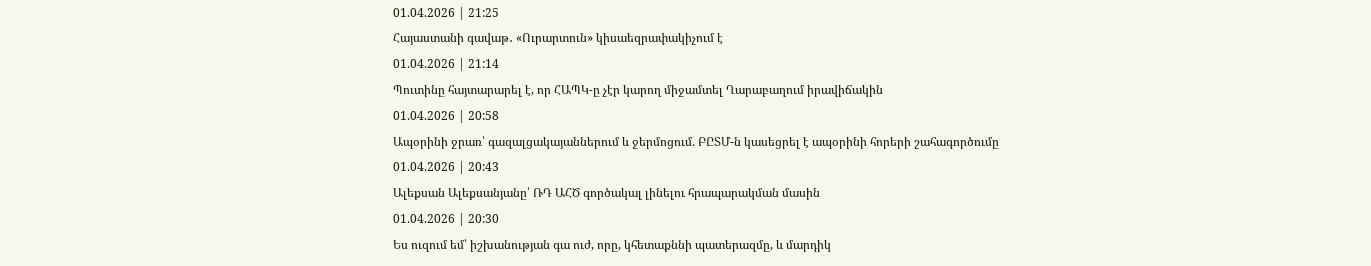01.04.2026 | 21:25
Հայաստանի գավաթ․ «Ուրարտուն» կիսաեզրափակիչում է
01.04.2026 | 21:14
Պուտինը հայտարարել է, որ ՀԱՊԿ-ը չէր կարող միջամտել Ղարաբաղում իրավիճակին
01.04.2026 | 20:58
Ապօրինի ջրառ՝ գազալցակայաններում և ջերմոցում. ԲԸՏՄ-ն կասեցրել է ապօրինի հորերի շահագործումը
01.04.2026 | 20:43
Ալեքսան Ալեքսանյանը՝ ՌԴ ԱՀԾ գործակալ լինելու հրապարակման մասին
01.04.2026 | 20:30
Ես ուզում եմ՝ իշխանության գա ուժ, որը, կհետաքննի պատերազմը, և մարդիկ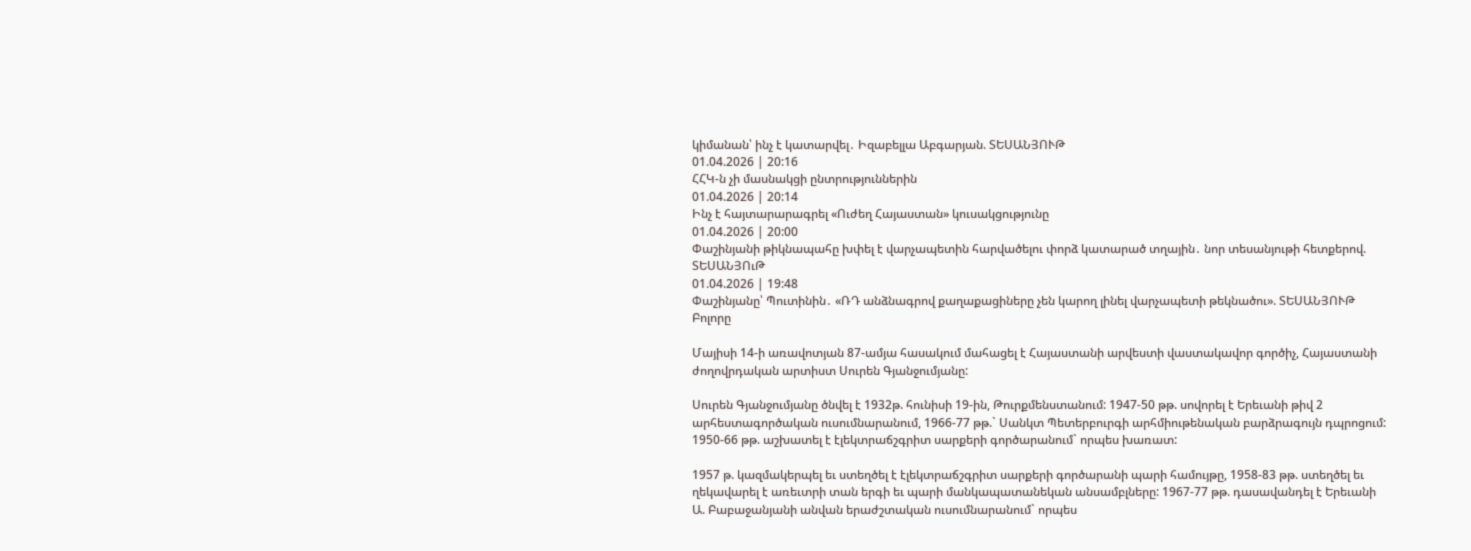կիմանան՝ ինչ է կատարվել․ Իզաբելլա Աբգարյան. ՏԵՍԱՆՅՈՒԹ
01.04.2026 | 20:16
ՀՀԿ-ն չի մասնակցի ընտրություններին
01.04.2026 | 20:14
Ինչ է հայտարարագրել «Ուժեղ Հայաստան» կուսակցությունը
01.04.2026 | 20:00
Փաշինյանի թիկնապահը խփել է վարչապետին հարվածելու փորձ կատարած տղային․ նոր տեսանյութի հետքերով. ՏԵՍԱՆՅՈւԹ
01.04.2026 | 19:48
Փաշինյանը՝ Պուտինին․ «ՌԴ անձնագրով քաղաքացիները չեն կարող լինել վարչապետի թեկնածու». ՏԵՍԱՆՅՈՒԹ
Բոլորը

Մայիսի 14-ի առավոտյան 87-ամյա հասակում մահացել է Հայաստանի արվեստի վաստակավոր գործիչ, Հայաստանի ժողովրդական արտիստ Սուրեն Գյանջումյանը:

Սուրեն Գյանջումյանը ծնվել է 1932թ. հունիսի 19-ին, Թուրքմենստանում: 1947-50 թթ. սովորել է Երեւանի թիվ 2 արհեստագործական ուսումնարանում, 1966-77 թթ.` Սանկտ Պետերբուրգի արհմիութենական բարձրագույն դպրոցում: 1950-66 թթ. աշխատել է էլեկտրաճշգրիտ սարքերի գործարանում` որպես խառատ:

1957 թ. կազմակերպել եւ ստեղծել է էլեկտրաճշգրիտ սարքերի գործարանի պարի համույթը, 1958-83 թթ. ստեղծել եւ ղեկավարել է առեւտրի տան երգի եւ պարի մանկապատանեկան անսամբլները: 1967-77 թթ. դասավանդել է Երեւանի Ա. Բաբաջանյանի անվան երաժշտական ուսումնարանում` որպես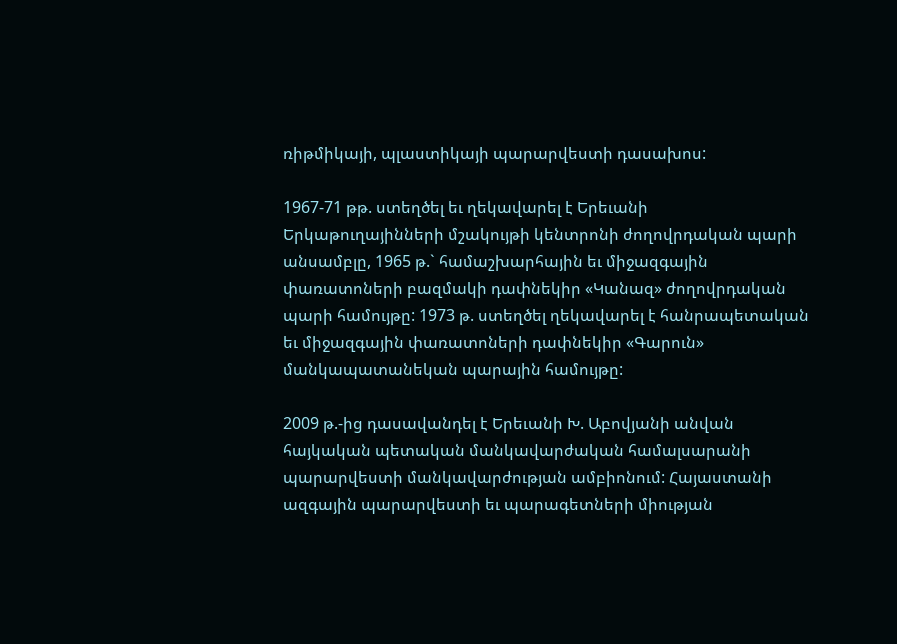ռիթմիկայի, պլաստիկայի պարարվեստի դասախոս:

1967-71 թթ. ստեղծել եւ ղեկավարել է Երեւանի Երկաթուղայինների մշակույթի կենտրոնի ժողովրդական պարի անսամբլը, 1965 թ.` համաշխարհային եւ միջազգային փառատոների բազմակի դափնեկիր «Կանազ» ժողովրդական պարի համույթը: 1973 թ. ստեղծել ղեկավարել է հանրապետական եւ միջազգային փառատոների դափնեկիր «Գարուն» մանկապատանեկան պարային համույթը:

2009 թ.-ից դասավանդել է Երեւանի Խ. Աբովյանի անվան հայկական պետական մանկավարժական համալսարանի պարարվեստի մանկավարժության ամբիոնում: Հայաստանի ազգային պարարվեստի եւ պարագետների միության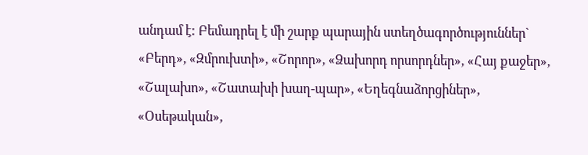անդամ է: Բեմադրել է մի շարք պարային ստեղծագործություններ` «Բերդ», «Զմրուխտի», «Շորոր», «Ձախորդ որսորդներ», «Հայ քաջեր», «Շալախո», «Շատախի խաղ-պար», «Եղեգնաձորցիներ», «Օսեթական»,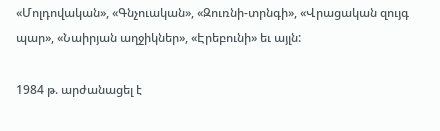«Մոլդովական», «Գնչուական», «Զուռնի-տրնգի», «Վրացական զույգ պար», «Նաիրյան աղջիկներ», «Էրեբունի» եւ այլն:

1984 թ. արժանացել է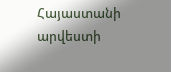Հայաստանի արվեստի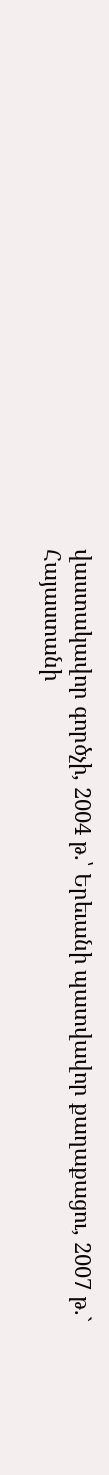վաստակավոր գործչի, 2004 թ.՝ Երեւանի պատվավոր քաղաքացու, 2007 թ.` Հայաստանի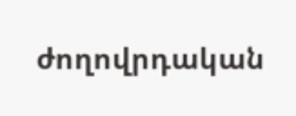ժողովրդական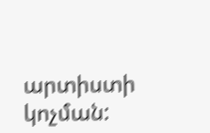արտիստի կոչման: